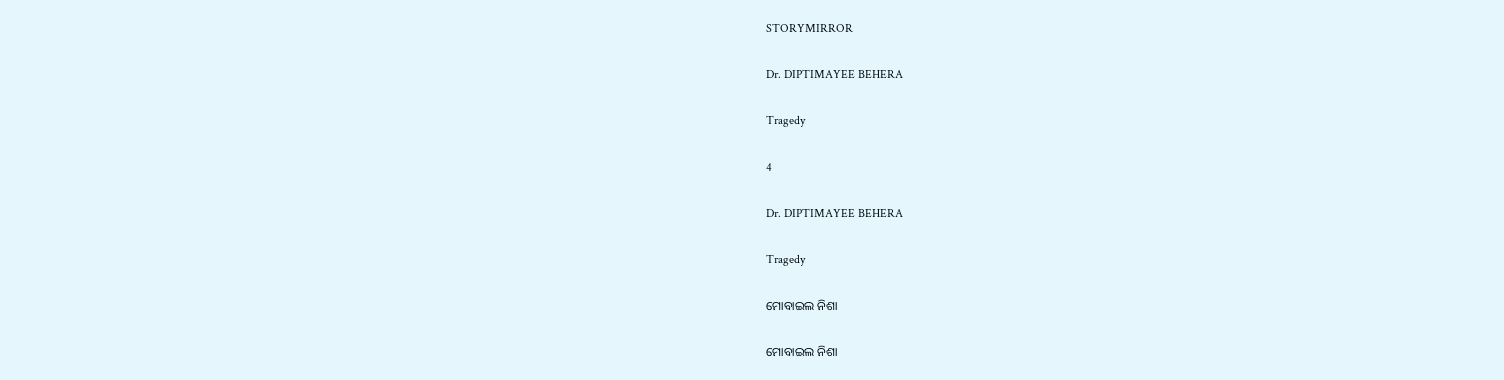STORYMIRROR

Dr. DIPTIMAYEE BEHERA

Tragedy

4

Dr. DIPTIMAYEE BEHERA

Tragedy

ମୋବାଇଲ ନିଶା

ମୋବାଇଲ ନିଶା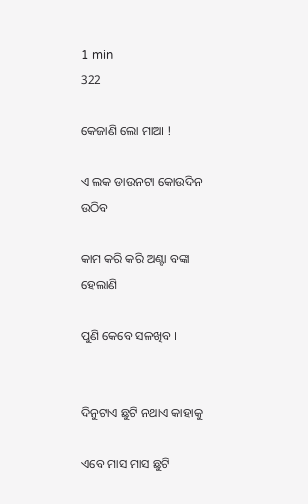1 min
322

କେଜାଣି ଲୋ ମାଆ !

ଏ ଲକ ଡାଉନଟା କୋଉଦିନ ଉଠିବ

କାମ କରି କରି ଅଣ୍ଟା ବଙ୍କା ହେଲାଣି

ପୁଣି କେବେ ସଳଖିବ ।


ଦିନୁଟାଏ ଛୁଟି ନଥାଏ କାହାକୁ

ଏବେ ମାସ ମାସ ଛୁଟି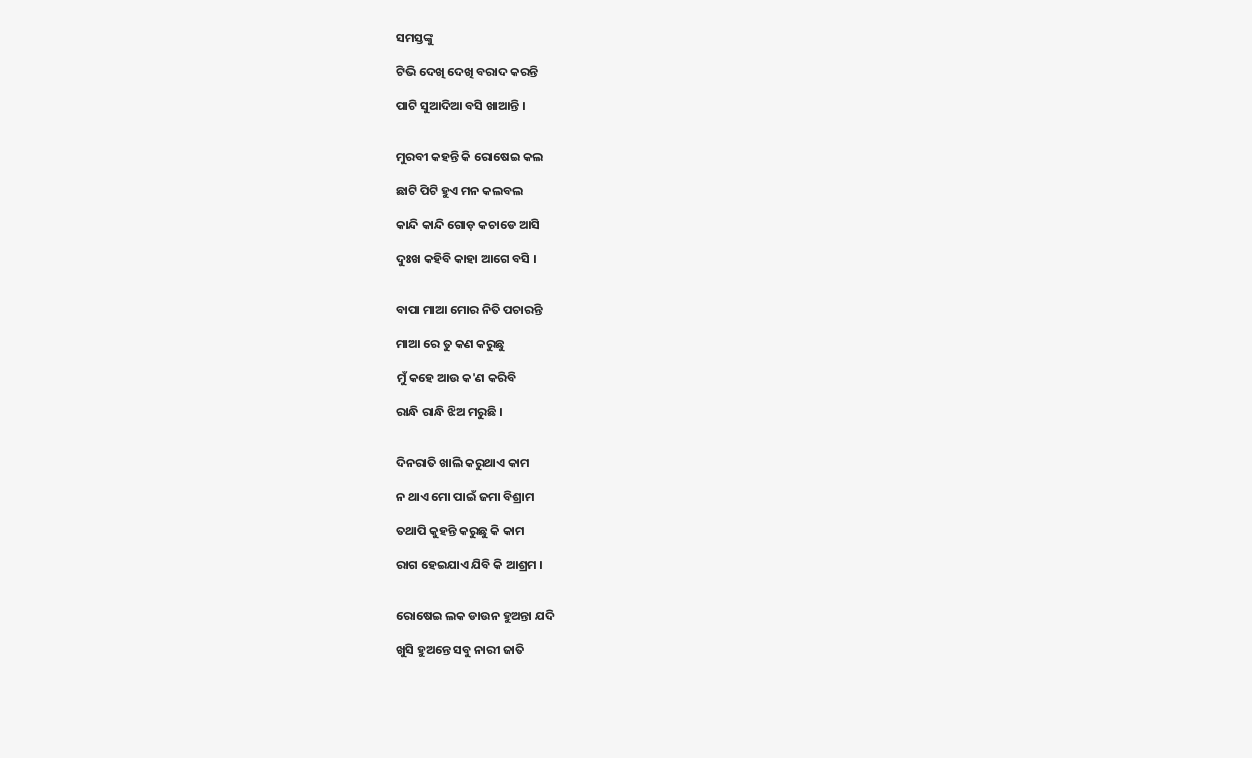ସମସ୍ତଙ୍କୁ

ଟିଭି ଦେଖି ଦେଖି ବରାଦ କରନ୍ତି

ପାଟି ସୁଆଦିଆ ବସି ଖାଆନ୍ତି ।


ମୁରବୀ କହନ୍ତି କି ରୋଷେଇ କଲ

ଛାଟି ପିଟି ହୁଏ ମନ କଲବଲ

କାନ୍ଦି କାନ୍ଦି ଗୋଡ଼ କଚାଡେ ଆସି

ଦୁଃଖ କହିବି କାହା ଆଗେ ବସି ।


ବାପା ମାଆ ମୋର ନିତି ପଚାରନ୍ତି

ମାଆ ରେ ତୁ କଣ କରୁଛୁ

ମୁଁ କହେ ଆଉ କ'ଣ କରିବି

ରାନ୍ଧି ରାନ୍ଧି ଝିଅ ମରୁଛି ।


ଦିନରାତି ଖାଲି କରୁଥାଏ କାମ

ନ ଥାଏ ମୋ ପାଇଁ ଜମା ବିଶ୍ରାମ

ତଥାପି କୁହନ୍ତି କରୁଛୁ କି କାମ

ରାଗ ହେଇଯାଏ ଯିବି କି ଆଶ୍ରମ ।


ରୋଷେଇ ଲକ ଡାଉନ ହୁଅନ୍ତା ଯଦି

ଖୁସି ହୁଅନ୍ତେ ସବୁ ନାରୀ ଜାତି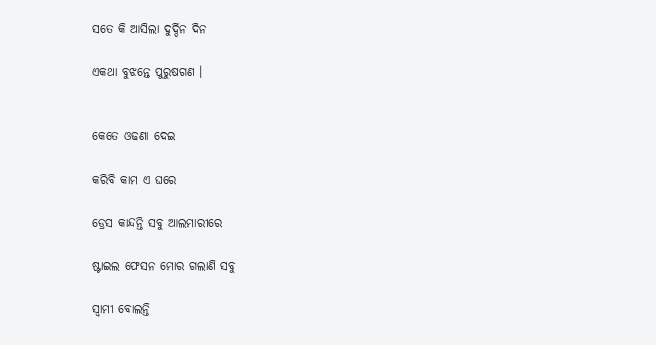ସତେ କି ଆସିଲା ଦୁର୍ଦ୍ଦିନ ଦିନ

ଏକଥା ବୁଝନ୍ତେ ପୁରୁଷଗଣ ।


କେତେ ଓଢଣା ଦେଇ

କରିବି କାମ ଏ ଘରେ

ଡ୍ରେସ କାନ୍ଦନ୍ତି ସବୁ ଆଲମାରୀରେ

ଷ୍ଟାଇଲ ଫେସନ ମୋର ଗଲାଣି ସବୁ

ସ୍ୱାମୀ ବୋଲନ୍ତି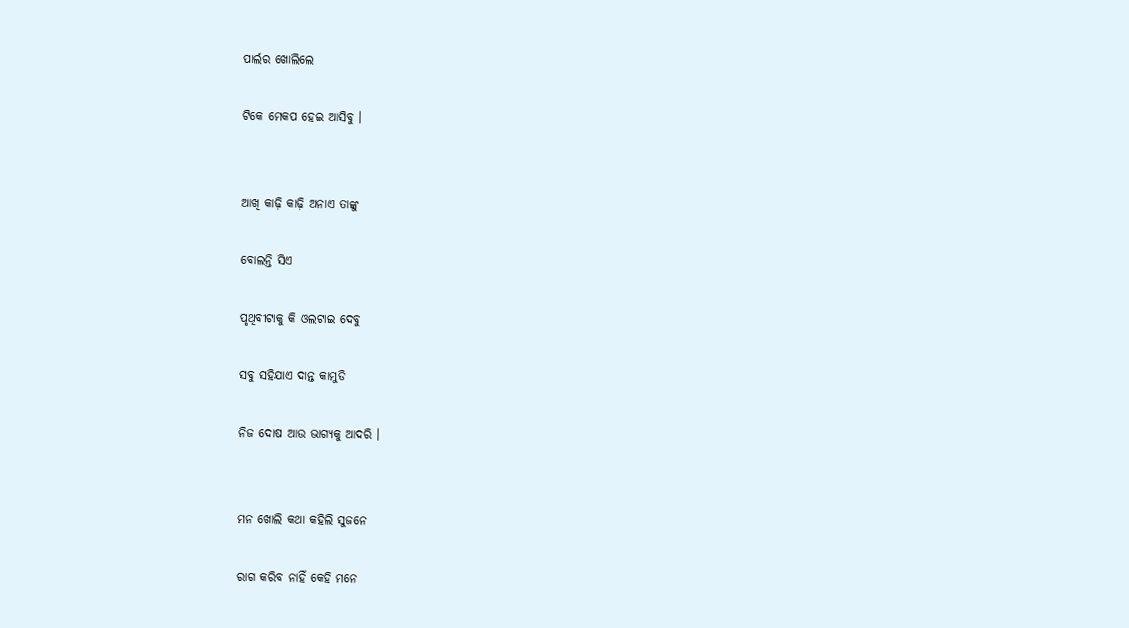ପାର୍ଲର ଖୋଲିଲେ

ଟିକେ ମେକପ ହେଇ ଆସିବୁ ।


ଆଖି କାଢ଼ି କାଢ଼ି ଅନାଏ ତାଙ୍କୁ

ବୋଲନ୍ତି ସିଏ

ପୃଥିବୀଟାକୁ କି ଓଲଟାଇ ଦେବୁ

ସବୁ ସହିଯାଏ ଦାନ୍ତ କାମୁଡି

ନିଜ ଦୋଷ ଆଉ ଭାଗ୍ୟକୁ ଆଦରି ।


ମନ ଖୋଲି କଥା କହିଲି ସୁଜନେ

ରାଗ କରିବ ନାହିଁ କେହି ମନେ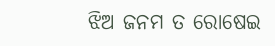ଝିଅ ଜନମ ତ ରୋଷେଇ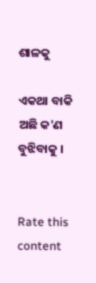ଶାଳକୁ

ଏକଥା ବାକି ଅଛି କ'ଣ ବୁଝିବାକୁ ।


Rate this content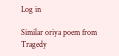Log in

Similar oriya poem from Tragedy